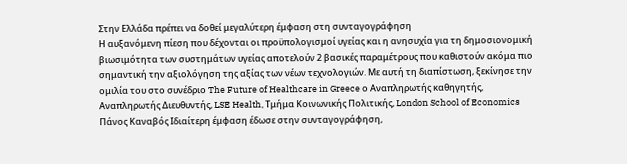Στην Ελλάδα πρέπει να δοθεί μεγαλύτερη έμφαση στη συνταγογράφηση
Η αυξανόμενη πίεση που δέχονται οι προϋπολογισμοί υγείας και η ανησυχία για τη δημοσιονομική βιωσιμότητα των συστημάτων υγείας αποτελούν 2 βασικές παραμέτρους που καθιστούν ακόμα πιο σημαντική την αξιολόγηση της αξίας των νέων τεχνολογιών. Με αυτή τη διαπίστωση, ξεκίνησε την ομιλία του στο συνέδριο The Future of Healthcare in Greece ο Αναπληρωτής καθηγητής, Αναπληρωτής Διευθυντής, LSE Health, Τμήμα Κοινωνικής Πολιτικής, London School of Economics Πάνος Καναβός Ιδιαίτερη έμφαση έδωσε στην συνταγογράφηση,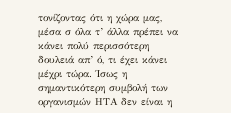τονίζοντας ότι η χώρα μας, μέσα σ όλα τ’ άλλα πρέπει να κάνει πολύ περισσότερη δουλειά απ’ ό, τι έχει κάνει μέχρι τώρα. Ίσως η σημαντικότερη συμβολή των οργανισμών ΗΤΑ δεν είναι η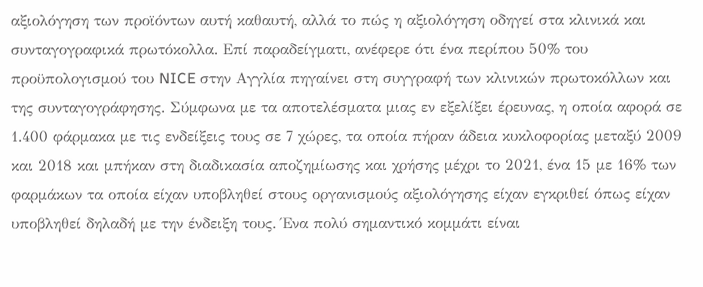αξιολόγηση των προϊόντων αυτή καθαυτή, αλλά το πώς η αξιολόγηση οδηγεί στα κλινικά και συνταγογραφικά πρωτόκολλα. Επί παραδείγματι, ανέφερε ότι ένα περίπου 50% του προϋπολογισμού του NICE στην Αγγλία πηγαίνει στη συγγραφή των κλινικών πρωτοκόλλων και της συνταγογράφησης. Σύμφωνα με τα αποτελέσματα μιας εν εξελίξει έρευνας, η οποία αφορά σε 1.400 φάρμακα με τις ενδείξεις τους σε 7 χώρες, τα οποία πήραν άδεια κυκλοφορίας μεταξύ 2009 και 2018 και μπήκαν στη διαδικασία αποζημίωσης και χρήσης μέχρι το 2021, ένα 15 με 16% των φαρμάκων τα οποία είχαν υποβληθεί στους οργανισμούς αξιολόγησης είχαν εγκριθεί όπως είχαν υποβληθεί δηλαδή με την ένδειξη τους. Ένα πολύ σημαντικό κομμάτι είναι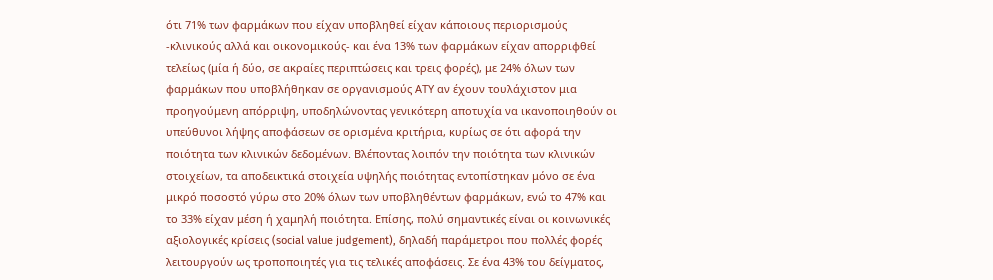ότι 71% των φαρμάκων που είχαν υποβληθεί είχαν κάποιους περιορισμούς -κλινικούς αλλά και οικονομικούς- και ένα 13% των φαρμάκων είχαν απορριφθεί τελείως (μία ή δύο, σε ακραίες περιπτώσεις και τρεις φορές), με 24% όλων των φαρμάκων που υποβλήθηκαν σε οργανισμούς ΑΤΥ αν έχουν τουλάχιστον μια προηγούμενη απόρριψη, υποδηλώνοντας γενικότερη αποτυχία να ικανοποιηθούν οι υπεύθυνοι λήψης αποφάσεων σε ορισμένα κριτήρια, κυρίως σε ότι αφορά την ποιότητα των κλινικών δεδομένων. Βλέποντας λοιπόν την ποιότητα των κλινικών στοιχείων, τα αποδεικτικά στοιχεία υψηλής ποιότητας εντοπίστηκαν μόνο σε ένα μικρό ποσοστό γύρω στο 20% όλων των υποβληθέντων φαρμάκων, ενώ το 47% και το 33% είχαν μέση ή χαμηλή ποιότητα. Επίσης, πολύ σημαντικές είναι οι κοινωνικές αξιολογικές κρίσεις (social value judgement), δηλαδή παράμετροι που πολλές φορές λειτουργούν ως τροποποιητές για τις τελικές αποφάσεις. Σε ένα 43% του δείγματος,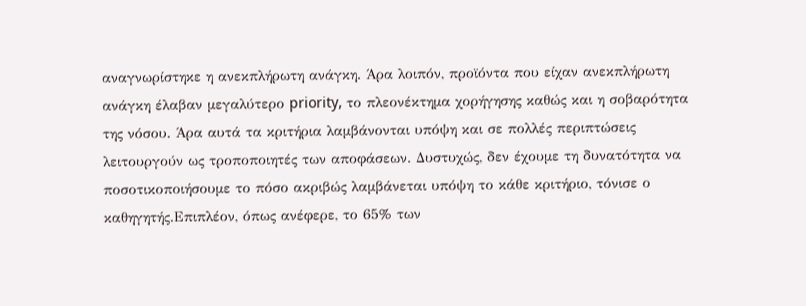αναγνωρίστηκε η ανεκπλήρωτη ανάγκη. Άρα λοιπόν, προϊόντα που είχαν ανεκπλήρωτη ανάγκη έλαβαν μεγαλύτερο priority, το πλεονέκτημα χορήγησης καθώς και η σοβαρότητα της νόσου. Άρα αυτά τα κριτήρια λαμβάνονται υπόψη και σε πολλές περιπτώσεις λειτουργούν ως τροποποιητές των αποφάσεων. Δυστυχώς, δεν έχουμε τη δυνατότητα να ποσοτικοποιήσουμε το πόσο ακριβώς λαμβάνεται υπόψη το κάθε κριτήριο, τόνισε ο καθηγητής.Επιπλέον, όπως ανέφερε, το 65% των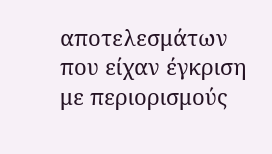αποτελεσμάτων που είχαν έγκριση με περιορισμούς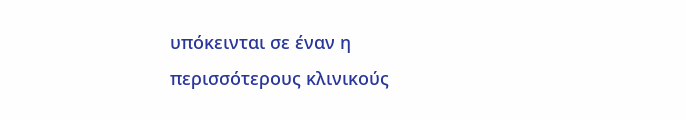υπόκεινται σε έναν η περισσότερους κλινικούς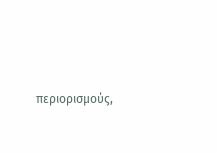περιορισμούς,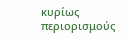κυρίως περιορισμούς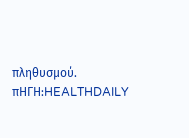πληθυσμού.
πΗΓΗ:HEALTHDAILY